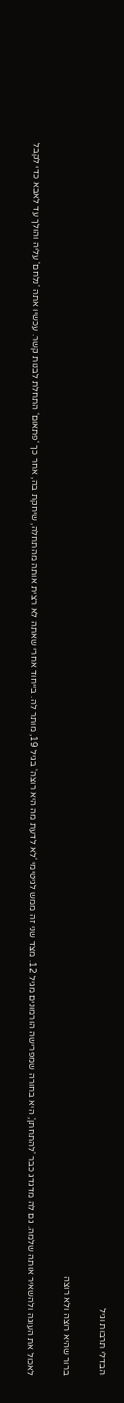הבדלי תרבות וגיל

ברור שהיא רוצה ולא רוצה

לאכול את העוגה ולהשאיר אותה שלמה. גם לה מדגדג כבר 'להתחתן', היא בחורה שמפרישה הורמונים מגיל 12. מצד שני זה ממש לגיטימי 'לא לדעת מה היא רוצה' בגיל 19, מותר לה. בייחוד אחרי שאתה לא רצית אותה מהתחלה, שיחקת בה, אחר כך 'פתאום' התחלת לבנות קשר. עכשיו אתה 'נלחם' עליה והולך עד לאבא כדי לקבל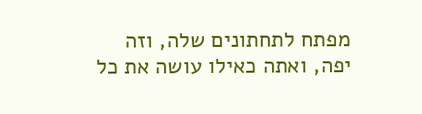מפתח לתחתונים שלה, וזה יפה, ואתה כאילו עושה את כל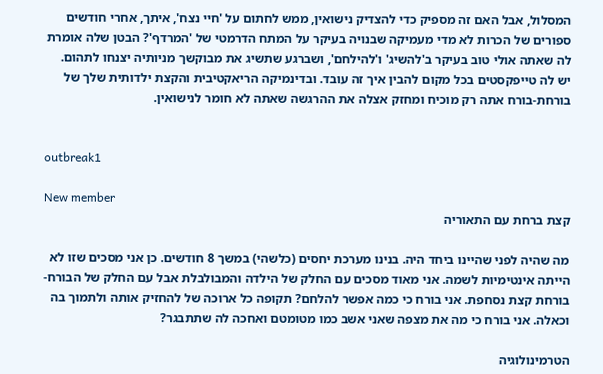המסלול, אבל האם זה מספיק כדי להצדיק נישואין, ממש לחתום על 'חיי נצח', איתך, אחרי חודשים ספורים של הכרות לא מדי מעמיקה שבנויה בעיקר על המתח הדרמטי של 'המרדף'? הבטן שלה אומרת לה שאתה אולי טוב בעיקר ב'להשיג' ו'להילחם', ושברגע שתשיג את מבוקשך מניותיה יצנחו לתהום. יש לה טייפקסטים בכל מקום להבין איך זה עובד. ובדינמיקה הריאקטיבית והקצת ילדותית שלך של בורחת-בורח אתה רק מוכיח ומחזק אצלה את ההרגשה שאתה לא חומר לנישואין.


outbreak1

New member
קצת ברחת עם התאוריה

מה שהיה לפני שהיינו ביחד היה. בנינו מערכת יחסים (כלשהי) במשך 8 חודשים. כן אני מסכים שזו לא הייתה אינטימיות לשמה. אני מאוד מסכים עם החלק של הילדה והמבולבלת אבל עם החלק של הבורח-בורחת קצת נסחפת. אני בורח כי כמה אפשר להלחם? תקופה כל ארוכה של להחזיק אותה ולתמוך בה וכאלה. אני בורח כי מה את מצפה שאני אשב כמו מטומטם ואחכה לה שתתבגר?

הטרמינולוגיה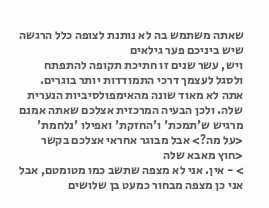שאתה משתמש בה לא נותנת לצופה כלל הרגשה שיש ביניכם פער גילאים
ויש, עשר שנים זו חתיכת תקופה להתפתח ולסגל לעצמך דרכי התמודדות יותר בוגרים. אתה לא מאוד שונה מהאימפולסיביות הנערית שלה. ולכן הבעיה המרכזית אצלכם שאתה אמנם מרגיש ש'תמכת' ו'החזקת' ואפילו 'נלחמת' <על מה?> אבל מבוגר אחראי אצלכם בקשר <חוץ מאבא שלה
> - אין. אני לא מצפה שתשב כמו מטומטם, אבל אני כן מצפה מבחור כמעט בן שלושים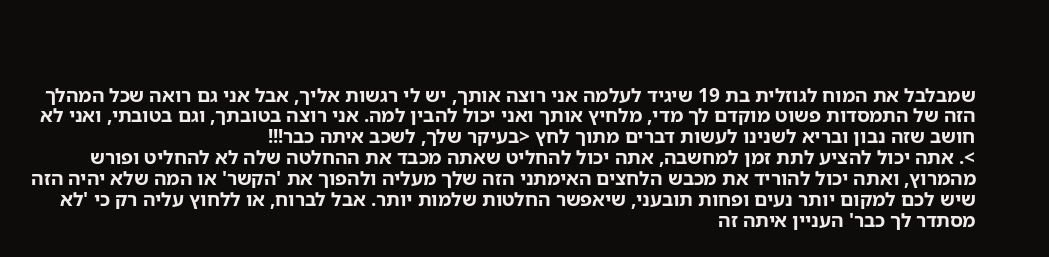שמבלבל את המוח לגוזלית בת 19 שיגיד לעלמה אני רוצה אותך, יש לי רגשות אליך, אבל אני גם רואה שכל המהלך הזה של התמסדות פשוט מוקדם לך מדי, מלחיץ אותך ואני יכול להבין למה. אני רוצה בטובתך, וגם בטובתי, ואני לא חושב שזה נבון ובריא לשנינו לעשות דברים מתוך לחץ <בעיקר שלך, לשכב איתה כבר!!!
>. אתה יכול להציע לתת זמן למחשבה, אתה יכול להחליט שאתה מכבד את ההחלטה שלה לא להחליט ופורש מהמרוץ, ואתה יכול להוריד את מכבש הלחצים האימתני הזה שלך מעליה ולהפוך את 'הקשר' או המה שלא יהיה הזה שיש לכם למקום יותר נעים ופחות תובעני, שיאפשר החלטות שלמות יותר. אבל לברוח, או ללחוץ עליה רק כי 'לא מסתדר לך כבר' העניין איתה זה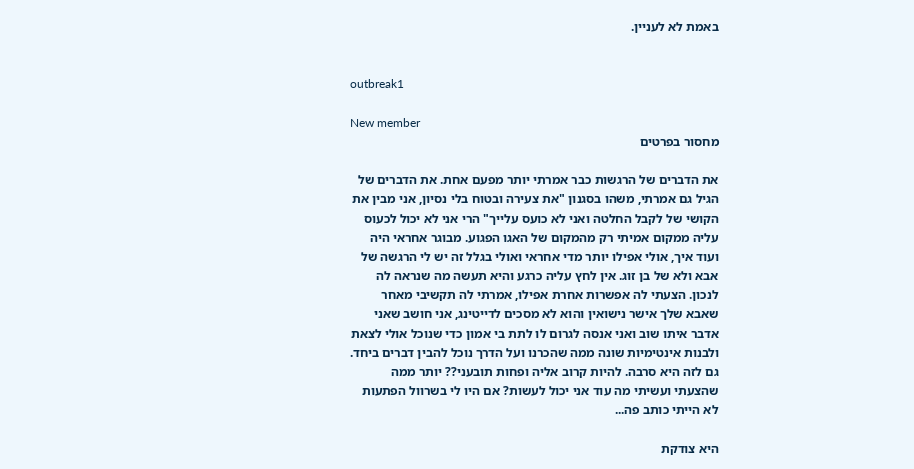באמת לא לעניין.


outbreak1

New member
מחסור בפרטים

את הדברים של הרגשות כבר אמרתי יותר מפעם אחת. את הדברים של הגיל גם אמרתי, משהו בסגנון "את צעירה ובטוח בלי נסיון, אני מבין את הקושי של לקבל החלטה ואני לא כועס עלייך" הרי אני לא יכול לכעוס עליה ממקום אמיתי רק מהמקום של האגו הפגוע. מבוגר אחראי היה ועוד איך, אולי אפילו יותר מדי אחראי ואולי בגלל זה יש לי הרגשה של אבא ולא של בן זוג. אין לחץ עליה כרגע והיא תעשה מה שנראה לה לנכון. הצעתי לה אפשרות אחרת אפילו, אמרתי לה תקשיבי מאחר שאבא שלך אישר נישואין והוא לא מסכים לדייטינג, אני חושב שאני אדבר איתו שוב ואני אנסה לגרום לו לתת בי אמון כדי שנוכל אולי לצאת ולבנות אינטימיות שונה ממה שהכרנו ועל הדרך נוכל להבין דברים ביחד. גם לזה היא סרבה. להיות קרוב אליה ופחות תובעני?? יותר ממה שהצעתי ועשיתי מה עוד אני יכול לעשות? אם היו לי בשרוול הפתעות לא הייתי כותב פה...

היא צודקת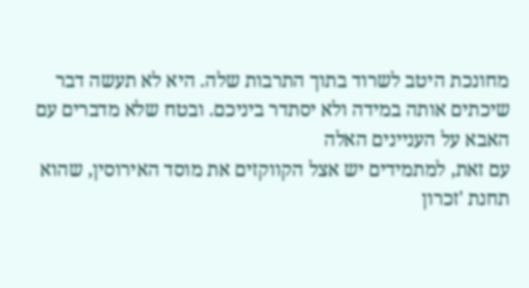מחונכת היטב לשרוד בתוך התרבות שלה. היא לא תעשה דבר שיכתים אותה במידה ולא יסתדר ביניכם. ובטח שלא מדברים עם האבא על העניינים האלה
עם זאת, למתמידים יש אצל הקווקזים את מוסד האירוסין, שהוא תחנת 'זכרון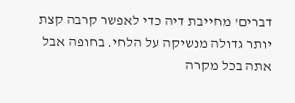דברים' מחייבת דיה כדי לאפשר קרבה קצת יותר גדולה מנשיקה על הלחי. בחופה אבל אתה בכל מקרה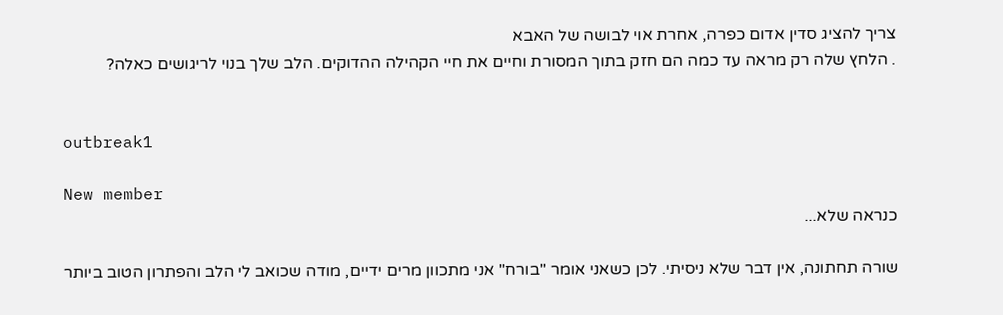צריך להציג סדין אדום כפרה, אחרת אוי לבושה של האבא
. הלחץ שלה רק מראה עד כמה הם חזק בתוך המסורת וחיים את חיי הקהילה ההדוקים. הלב שלך בנוי לריגושים כאלה?


outbreak1

New member
כנראה שלא...

שורה תחתונה, אין דבר שלא ניסיתי. לכן כשאני אומר "בורח" אני מתכוון מרים ידיים, מודה שכואב לי הלב והפתרון הטוב ביותר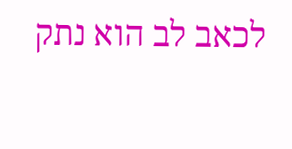לכאב לב הוא נתק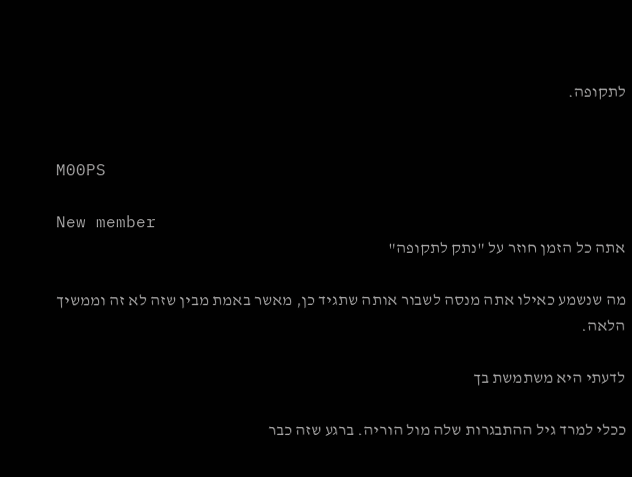לתקופה.


M00PS

New member
אתה כל הזמן חוזר על "נתק לתקופה"

מה שנשמע כאילו אתה מנסה לשבור אותה שתגיד כן, מאשר באמת מבין שזה לא זה וממשיך הלאה.

לדעתי היא משתמשת בך

ככלי למרד גיל ההתבגרות שלה מול הוריה. ברגע שזה כבר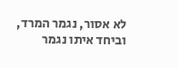לא אסור, נגמר המרד, וביחד איתו נגמר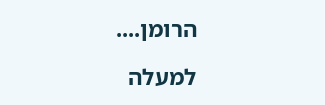הרומן....

למעלה